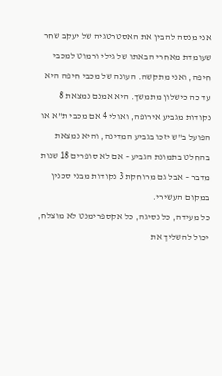אני מנסה להבין את האסטרטגיה של יעקב שחר שעומדת מאחרי הבאתו של גילי ורמוט למכבי חיפה, ואני מתקשה. העונה של מכבי חיפה היא עד כה כישלון מתמשך. היא אמנם נמצאת 8 נקודות מגביע אירופה, ואולי 4 אם מכבי ת"א או הפועל ב"ש יזכו בגביע המדינה, והיא נמצאת בהחלט בתמונת הגביע – אם לא סופרים 18 שנות מדבר – אבל גם מרוחקת 3 נקודות מבני סכנין במקום העשירי.
כל מעידה, כל נסיגה, כל אקספרימנט לא מוצלח, יכול להשליך את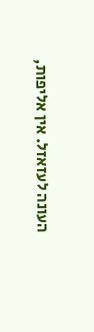העונה לעזאזל. אין אליפות,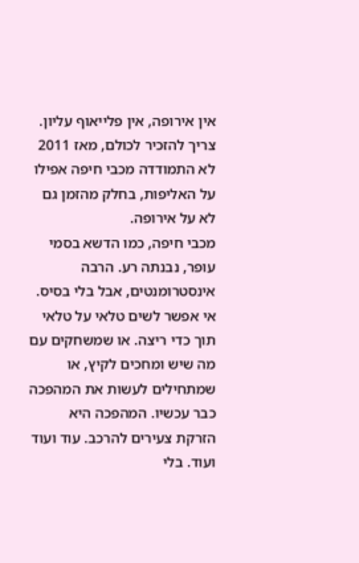אין אירופה, אין פלייאוף עליון. צריך להזכיר לכולם, מאז 2011 לא התמודדה מכבי חיפה אפילו על האליפות, בחלק מהזמן גם לא על אירופה.
מכבי חיפה, כמו הדשא בסמי עופר, נבנתה רע. הרבה אינסטרומנטים, אבל בלי בסיס. אי אפשר לשים טלאי על טלאי תוך כדי ריצה. או שמשחקים עם מה שיש ומחכים לקיץ, או שמתחילים לעשות את המהפכה כבר עכשיו. המהפכה היא הזרקת צעירים להרכב. עוד ועוד ועוד. בלי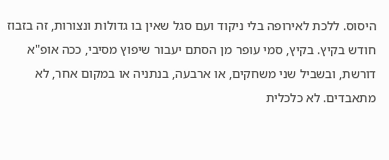היסוס. ללכת לאירופה בלי ניקוד ועם סגל שאין בו גדולות ונצורות, זה בזבוז חודש בקיץ. בקיץ, סמי עופר מן הסתם יעבור שיפוץ מסיבי, ככה אופ"א דורשת, ובשביל שני משחקים, או ארבעה, בנתניה או במקום אחר, לא מתאבדים. לא כלכלית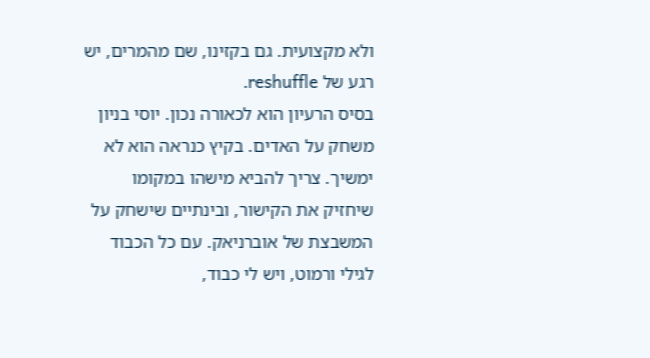ולא מקצועית. גם בקזינו, שם מהמרים, יש רגע של reshuffle.
בסיס הרעיון הוא לכאורה נכון. יוסי בניון משחק על האדים. בקיץ כנראה הוא לא ימשיך. צריך להביא מישהו במקומו שיחזיק את הקישור, ובינתיים שישחק על המשבצת של אוברניאק. עם כל הכבוד לגילי ורמוט, ויש לי כבוד,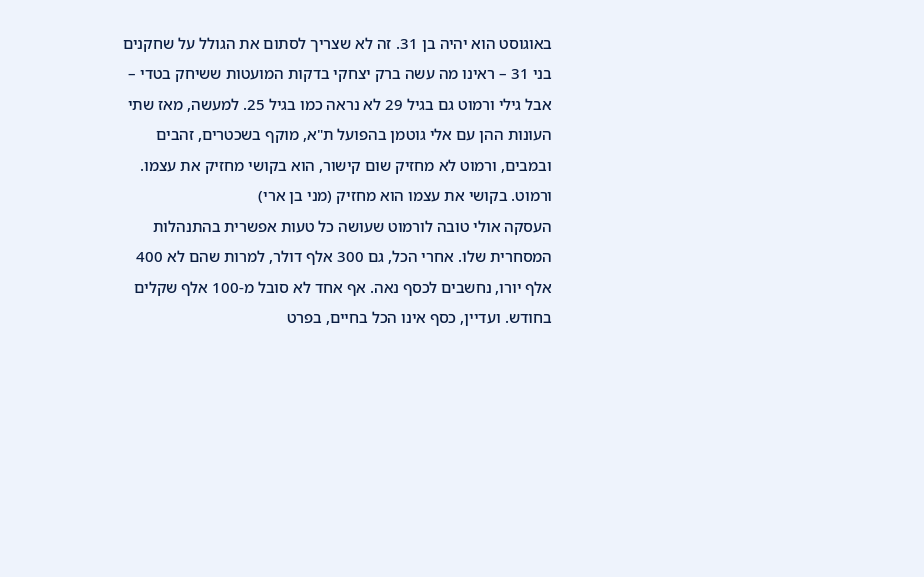באוגוסט הוא יהיה בן 31. זה לא שצריך לסתום את הגולל על שחקנים בני 31 – ראינו מה עשה ברק יצחקי בדקות המועטות ששיחק בטדי – אבל גילי ורמוט גם בגיל 29 לא נראה כמו בגיל 25. למעשה, מאז שתי העונות ההן עם אלי גוטמן בהפועל ת"א, מוקף בשכטרים, זהבים ובמבים, ורמוט לא מחזיק שום קישור, הוא בקושי מחזיק את עצמו.
ורמוט. בקושי את עצמו הוא מחזיק (מני בן ארי)
העסקה אולי טובה לורמוט שעושה כל טעות אפשרית בהתנהלות המסחרית שלו. אחרי הכל, גם 300 אלף דולר, למרות שהם לא 400 אלף יורו, נחשבים לכסף נאה. אף אחד לא סובל מ-100 אלף שקלים בחודש. ועדיין, כסף אינו הכל בחיים, בפרט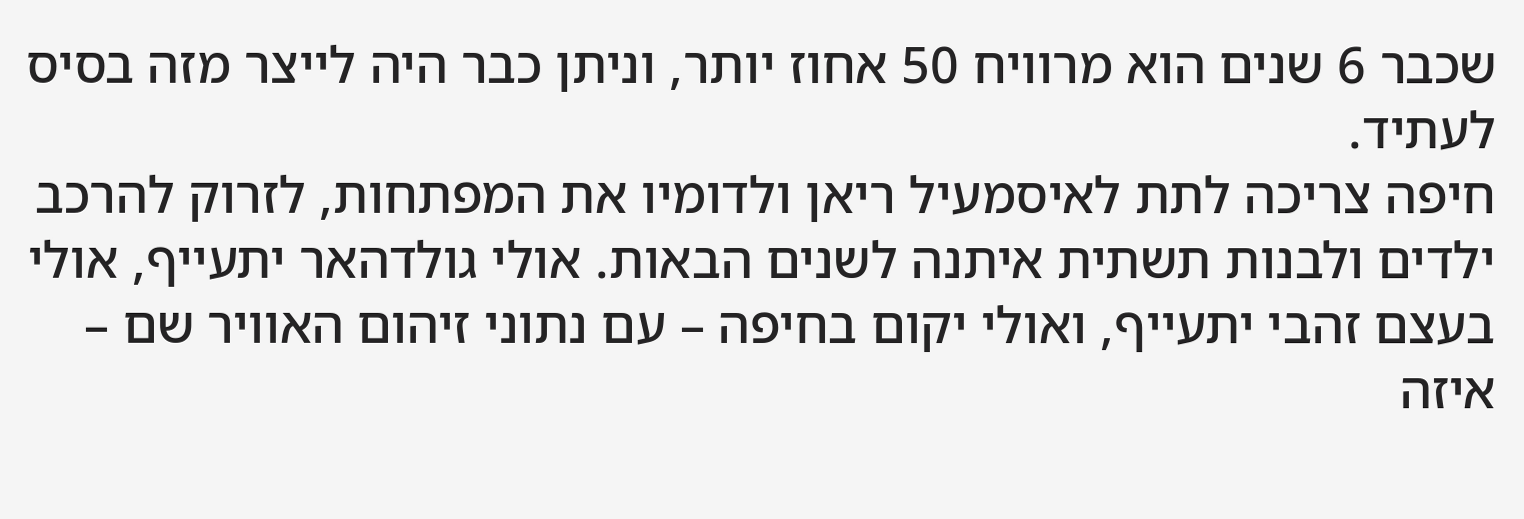שכבר 6 שנים הוא מרוויח 50 אחוז יותר, וניתן כבר היה לייצר מזה בסיס לעתיד.
חיפה צריכה לתת לאיסמעיל ריאן ולדומיו את המפתחות, לזרוק להרכב ילדים ולבנות תשתית איתנה לשנים הבאות. אולי גולדהאר יתעייף, אולי בעצם זהבי יתעייף, ואולי יקום בחיפה – עם נתוני זיהום האוויר שם – איזה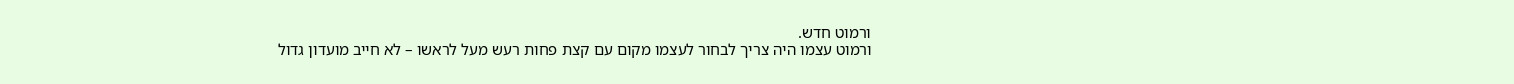ורמוט חדש.
ורמוט עצמו היה צריך לבחור לעצמו מקום עם קצת פחות רעש מעל לראשו – לא חייב מועדון גדול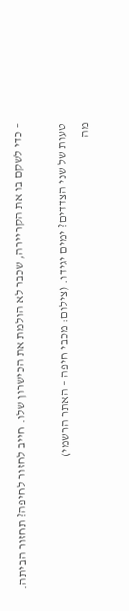– כדי לשקם בו את הקריירה, שכבר לא הולמת את הכישרון שלו. חייב לחזור לחיפה? תחזור הביתה.

טעות של שני הצדדים? ימים יגידו. (צילום: מכבי חיפה – האתר הרשמי)
מה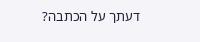דעתך על הכתבה?